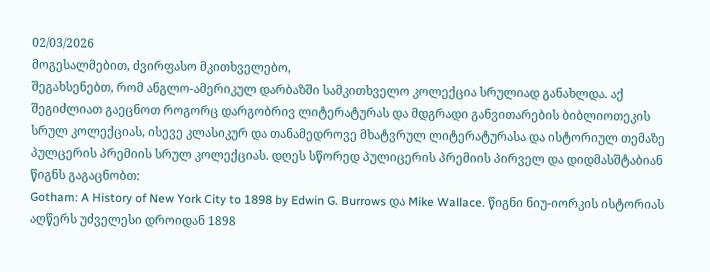02/03/2026
მოგესალმებით, ძვირფასო მკითხველებო,
შეგახსენებთ, რომ ანგლო-ამერიკულ დარბაზში სამკითხველო კოლექცია სრულიად განახლდა. აქ შეგიძლიათ გაეცნოთ როგორც დარგობრივ ლიტერატურას და მდგრადი განვითარების ბიბლიოთეკის სრულ კოლექციას, ისევე კლასიკურ და თანამედროვე მხატვრულ ლიტერატურასა და ისტორიულ თემაზე პულცერის პრემიის სრულ კოლექციას. დღეს სწორედ პულიცერის პრემიის პირველ და დიდმასშტაბიან წიგნს გაგაცნობთ:
Gotham: A History of New York City to 1898 by Edwin G. Burrows და Mike Wallace. წიგნი ნიუ-იორკის ისტორიას აღწერს უძველესი დროიდან 1898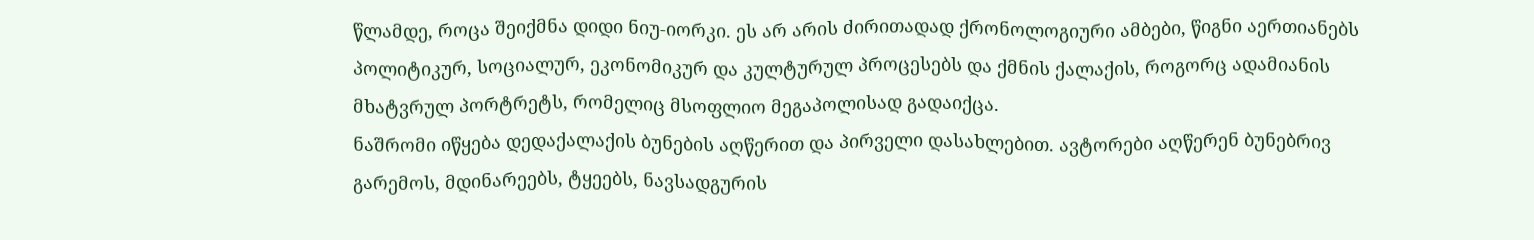წლამდე, როცა შეიქმნა დიდი ნიუ-იორკი. ეს არ არის ძირითადად ქრონოლოგიური ამბები, წიგნი აერთიანებს პოლიტიკურ, სოციალურ, ეკონომიკურ და კულტურულ პროცესებს და ქმნის ქალაქის, როგორც ადამიანის მხატვრულ პორტრეტს, რომელიც მსოფლიო მეგაპოლისად გადაიქცა.
ნაშრომი იწყება დედაქალაქის ბუნების აღწერით და პირველი დასახლებით. ავტორები აღწერენ ბუნებრივ გარემოს, მდინარეებს, ტყეებს, ნავსადგურის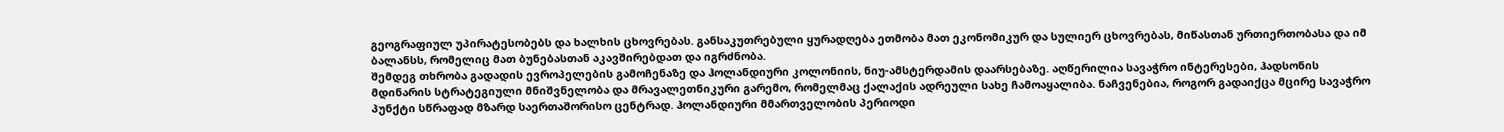გეოგრაფიულ უპირატესობებს და ხალხის ცხოვრებას. განსაკუთრებული ყურადღება ეთმობა მათ ეკონომიკურ და სულიერ ცხოვრებას, მიწასთან ურთიერთობასა და იმ ბალანსს, რომელიც მათ ბუნებასთან აკავშირებდათ და იგრძნობა.
შემდეგ თხრობა გადადის ევროპელების გამოჩენაზე და ჰოლანდიური კოლონიის, ნიუ-ამსტერდამის დაარსებაზე. აღწერილია სავაჭრო ინტერესები, ჰადსონის მდინარის სტრატეგიული მნიშვნელობა და მრავალეთნიკური გარემო, რომელმაც ქალაქის ადრეული სახე ჩამოაყალიბა. ნაჩვენებია, როგორ გადაიქცა მცირე სავაჭრო პუნქტი სწრაფად მზარდ საერთაშორისო ცენტრად. ჰოლანდიური მმართველობის პერიოდი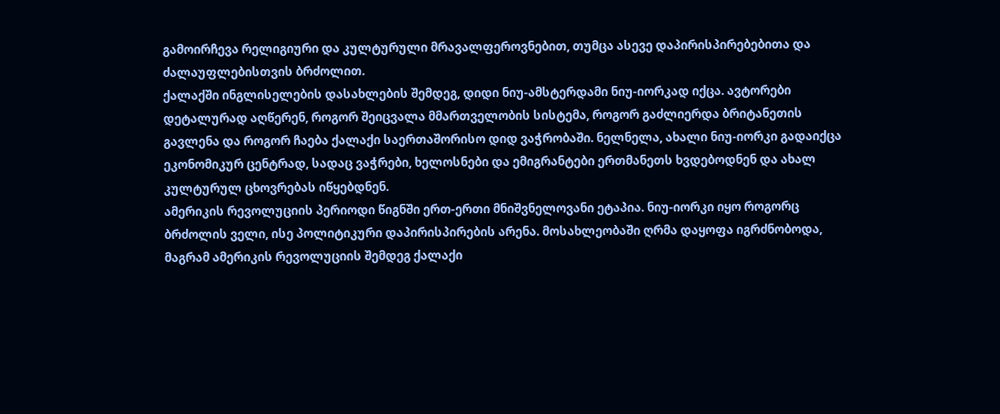გამოირჩევა რელიგიური და კულტურული მრავალფეროვნებით, თუმცა ასევე დაპირისპირებებითა და ძალაუფლებისთვის ბრძოლით.
ქალაქში ინგლისელების დასახლების შემდეგ, დიდი ნიუ-ამსტერდამი ნიუ-იორკად იქცა. ავტორები დეტალურად აღწერენ, როგორ შეიცვალა მმართველობის სისტემა, როგორ გაძლიერდა ბრიტანეთის გავლენა და როგორ ჩაება ქალაქი საერთაშორისო დიდ ვაჭრობაში. ნელნელა, ახალი ნიუ-იორკი გადაიქცა ეკონომიკურ ცენტრად, სადაც ვაჭრები, ხელოსნები და ემიგრანტები ერთმანეთს ხვდებოდნენ და ახალ კულტურულ ცხოვრებას იწყებდნენ.
ამერიკის რევოლუციის პერიოდი წიგნში ერთ-ერთი მნიშვნელოვანი ეტაპია. ნიუ-იორკი იყო როგორც ბრძოლის ველი, ისე პოლიტიკური დაპირისპირების არენა. მოსახლეობაში ღრმა დაყოფა იგრძნობოდა, მაგრამ ამერიკის რევოლუციის შემდეგ ქალაქი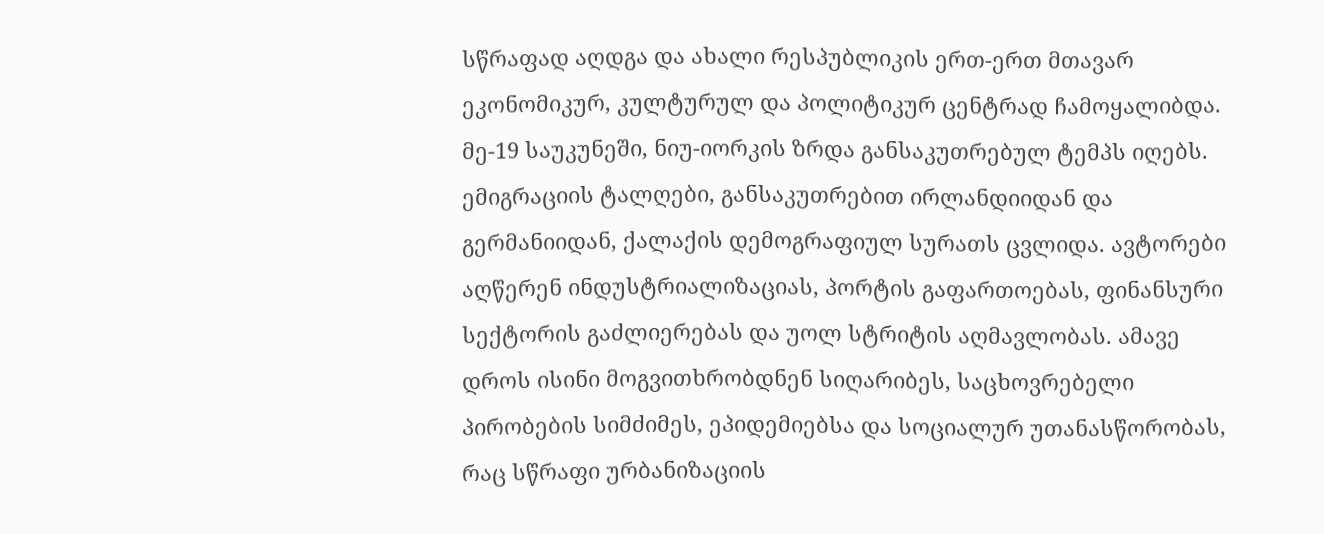სწრაფად აღდგა და ახალი რესპუბლიკის ერთ-ერთ მთავარ ეკონომიკურ, კულტურულ და პოლიტიკურ ცენტრად ჩამოყალიბდა.
მე-19 საუკუნეში, ნიუ-იორკის ზრდა განსაკუთრებულ ტემპს იღებს. ემიგრაციის ტალღები, განსაკუთრებით ირლანდიიდან და გერმანიიდან, ქალაქის დემოგრაფიულ სურათს ცვლიდა. ავტორები აღწერენ ინდუსტრიალიზაციას, პორტის გაფართოებას, ფინანსური სექტორის გაძლიერებას და უოლ სტრიტის აღმავლობას. ამავე დროს ისინი მოგვითხრობდნენ სიღარიბეს, საცხოვრებელი პირობების სიმძიმეს, ეპიდემიებსა და სოციალურ უთანასწორობას, რაც სწრაფი ურბანიზაციის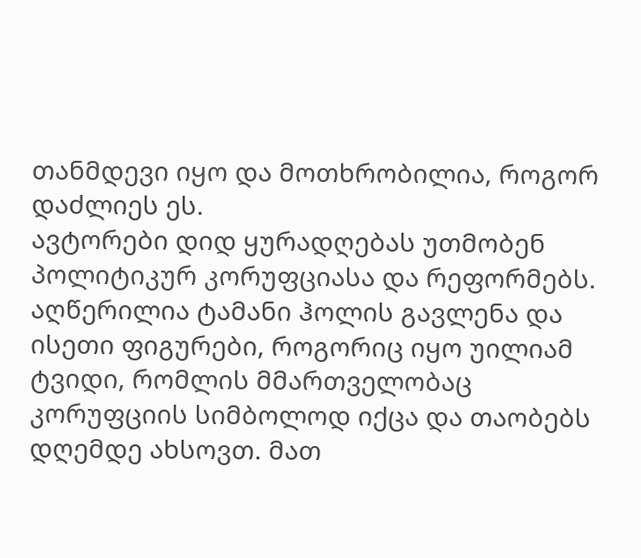თანმდევი იყო და მოთხრობილია, როგორ დაძლიეს ეს.
ავტორები დიდ ყურადღებას უთმობენ პოლიტიკურ კორუფციასა და რეფორმებს. აღწერილია ტამანი ჰოლის გავლენა და ისეთი ფიგურები, როგორიც იყო უილიამ ტვიდი, რომლის მმართველობაც კორუფციის სიმბოლოდ იქცა და თაობებს დღემდე ახსოვთ. მათ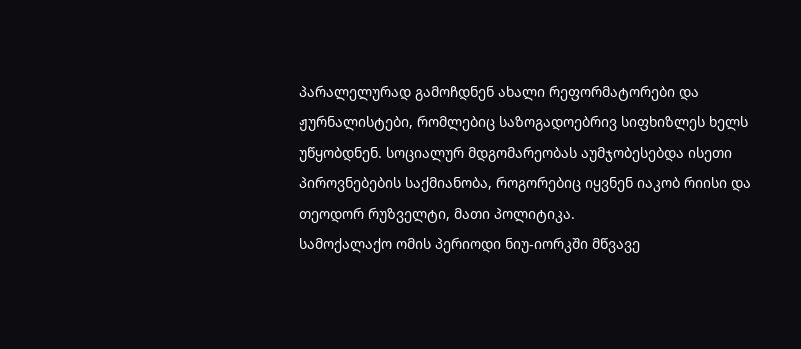პარალელურად გამოჩდნენ ახალი რეფორმატორები და ჟურნალისტები, რომლებიც საზოგადოებრივ სიფხიზლეს ხელს უწყობდნენ. სოციალურ მდგომარეობას აუმჯობესებდა ისეთი პიროვნებების საქმიანობა, როგორებიც იყვნენ იაკობ რიისი და თეოდორ რუზველტი, მათი პოლიტიკა.
სამოქალაქო ომის პერიოდი ნიუ-იორკში მწვავე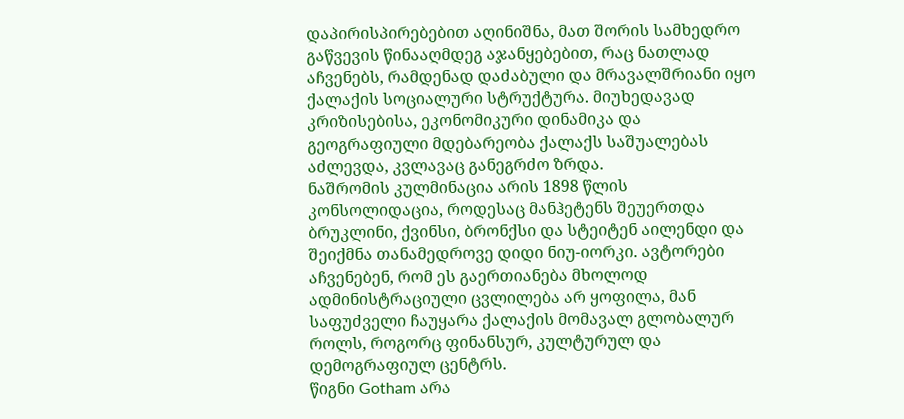დაპირისპირებებით აღინიშნა, მათ შორის სამხედრო გაწვევის წინააღმდეგ აჯანყებებით, რაც ნათლად აჩვენებს, რამდენად დაძაბული და მრავალშრიანი იყო ქალაქის სოციალური სტრუქტურა. მიუხედავად კრიზისებისა, ეკონომიკური დინამიკა და გეოგრაფიული მდებარეობა ქალაქს საშუალებას აძლევდა, კვლავაც განეგრძო ზრდა.
ნაშრომის კულმინაცია არის 1898 წლის კონსოლიდაცია, როდესაც მანჰეტენს შეუერთდა ბრუკლინი, ქვინსი, ბრონქსი და სტეიტენ აილენდი და შეიქმნა თანამედროვე დიდი ნიუ-იორკი. ავტორები აჩვენებენ, რომ ეს გაერთიანება მხოლოდ ადმინისტრაციული ცვლილება არ ყოფილა, მან საფუძველი ჩაუყარა ქალაქის მომავალ გლობალურ როლს, როგორც ფინანსურ, კულტურულ და დემოგრაფიულ ცენტრს.
წიგნი Gotham არა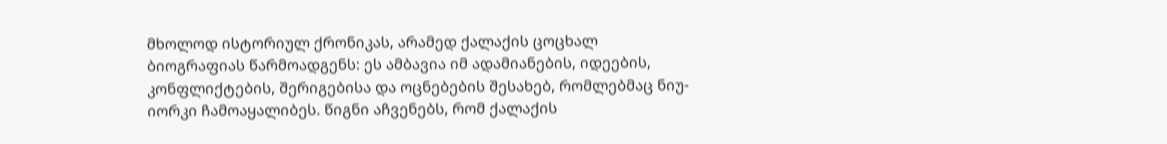მხოლოდ ისტორიულ ქრონიკას, არამედ ქალაქის ცოცხალ ბიოგრაფიას წარმოადგენს: ეს ამბავია იმ ადამიანების, იდეების, კონფლიქტების, შერიგებისა და ოცნებების შესახებ, რომლებმაც ნიუ-იორკი ჩამოაყალიბეს. წიგნი აჩვენებს, რომ ქალაქის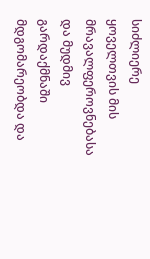სიძლიერე ყოველთვის მის მრავალფეროვნებასა და მუდმივ გარდაქმნაში მდგომარეობდა და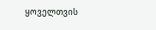ყოველთვის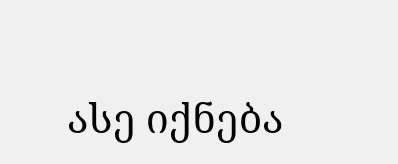ასე იქნება